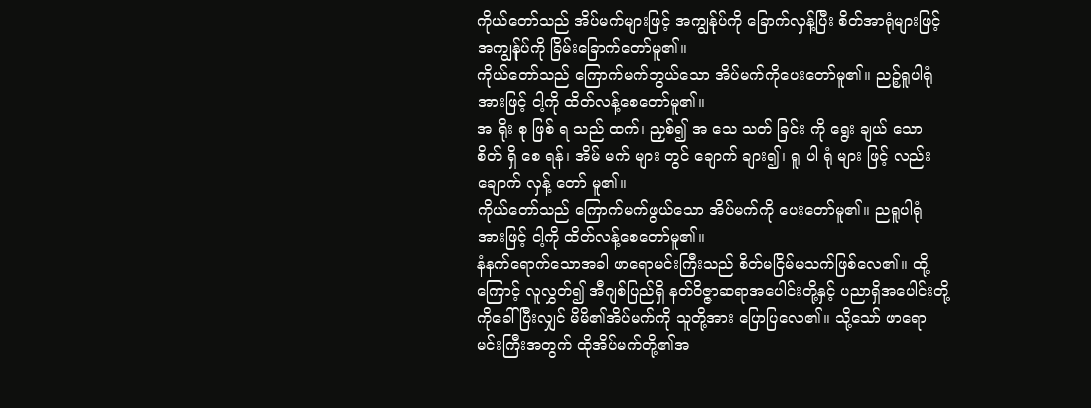ကိုယ်တော်သည် အိပ်မက်များဖြင့် အကျွန်ုပ်ကို ခြောက်လှန့်ပြီး စိတ်အာရုံများဖြင့် အကျွန်ုပ်ကို ခြိမ်းခြောက်တော်မူ၏။
ကိုယ်တော်သည် ကြောက်မက်ဘွယ်သော အိပ်မက်ကိုပေးတော်မူ၏။ ညဉ့်ရူပါရုံအားဖြင့် ငါ့ကို ထိတ်လန့်စေတော်မူ၏။
အ ရိုး စု ဖြစ် ရ သည် ထက်၊ ညှစ်၍ အ သေ သတ် ခြင်း ကို ရွေး ချယ် သော စိတ် ရှိ စေ ရန်၊ အိမ် မက် များ တွင် ချောက် ချား၍၊ ရူ ပါ ရုံ များ ဖြင့် လည်း ချောက် လှန့် တော် မူ၏။
ကိုယ်တော်သည် ကြောက်မက်ဖွယ်သော အိပ်မက်ကို ပေးတော်မူ၏။ ညရူပါရုံအားဖြင့် ငါ့ကို ထိတ်လန့်စေတော်မူ၏။
နံနက်ရောက်သောအခါ ဖာရောမင်းကြီးသည် စိတ်မငြိမ်မသက်ဖြစ်လေ၏။ ထို့ကြောင့် လူလွှတ်၍ အီဂျစ်ပြည်ရှိ နတ်ဝိဇ္ဇာဆရာအပေါင်းတို့နှင့် ပညာရှိအပေါင်းတို့ကိုခေါ်ပြီးလျှင် မိမိ၏အိပ်မက်ကို သူတို့အား ပြောပြလေ၏။ သို့သော် ဖာရောမင်းကြီးအတွက် ထိုအိပ်မက်တို့၏အ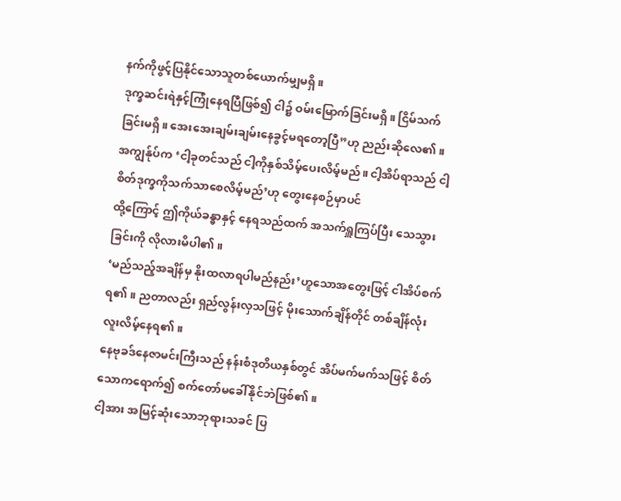နက်ကိုဖွင့်ပြနိုင်သောသူတစ်ယောက်မျှမရှိ။
ဒုက္ခဆင်းရဲနှင့်ကြုံနေရပြီဖြစ်၍ ငါ၌ ဝမ်းမြောက်ခြင်းမရှိ။ ငြိမ်သက်ခြင်းမရှိ။ အေးအေးချမ်းချမ်းနေခွင့်မရတော့ပြီ”ဟု ညည်းဆိုလေ၏။
အကျွန်ုပ်က ‘ငါ့ခုတင်သည် ငါ့ကိုနှစ်သိမ့်ပေးလိမ့်မည်။ ငါ့အိပ်ရာသည် ငါ့စိတ်ဒုက္ခကိုသက်သာစေလိမ့်မည်’ဟု တွေးနေစဉ်မှာပင်
ထို့ကြောင့် ဤကိုယ်ခန္ဓာနှင့် နေရသည်ထက် အသက်ရှူကြပ်ပြီး သေသွားခြင်းကို လိုလားမိပါ၏။
‘မည်သည့်အချိန်မှ နိုးထလာရပါမည်နည်း’ဟူသောအတွေးဖြင့် ငါအိပ်စက်ရ၏။ ညတာလည်း ရှည်လွန်းလှသဖြင့် မိုးသောက်ချိန်တိုင် တစ်ချိန်လုံးလူးလိမ့်နေရ၏။
နေဗုခဒ်နေဇာမင်းကြီးသည် နန်းစံဒုတိယနှစ်တွင် အိပ်မက်မက်သဖြင့် စိတ်သောကရောက်၍ စက်တော်မခေါ်နိုင်ဘဲဖြစ်၏။
ငါ့အား အမြင့်ဆုံးသောဘုရားသခင် ပြ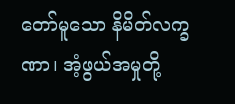တော်မူသော နိမိတ်လက္ခဏာ၊ အံ့ဖွယ်အမှုတို့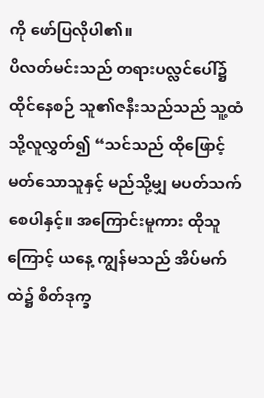ကို ဖော်ပြလိုပါ၏။
ပိလတ်မင်းသည် တရားပလ္လင်ပေါ်၌ ထိုင်နေစဉ် သူ၏ဇနီးသည်သည် သူ့ထံသို့လူလွှတ်၍ “သင်သည် ထိုဖြောင့်မတ်သောသူနှင့် မည်သို့မျှ မပတ်သက်စေပါနှင့်။ အကြောင်းမူကား ထိုသူကြောင့် ယနေ့ ကျွန်မသည် အိပ်မက်ထဲ၌ စိတ်ဒုက္ခ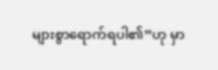များစွာရောက်ရပါ၏”ဟု မှာ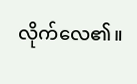လိုက်လေ၏။